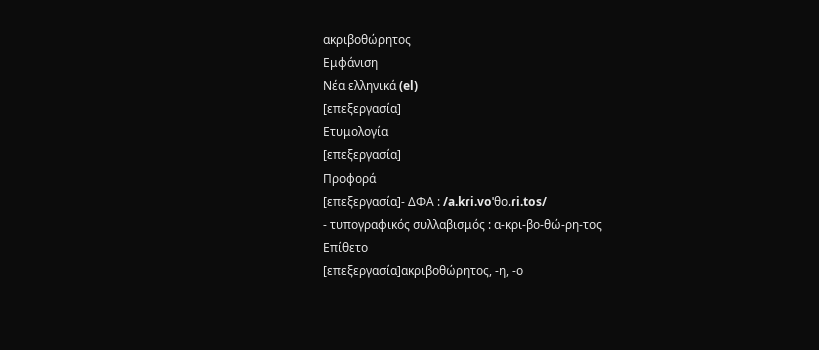ακριβοθώρητος
Εμφάνιση
Νέα ελληνικά (el)
[επεξεργασία]
Ετυμολογία
[επεξεργασία]
Προφορά
[επεξεργασία]- ΔΦΑ : /a.kɾi.voˈθo.ɾi.tos/
- τυπογραφικός συλλαβισμός : α‐κρι‐βο‐θώ‐ρη‐τος
Επίθετο
[επεξεργασία]ακριβοθώρητος, -η, -ο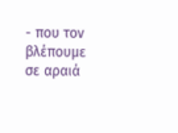- που τον βλέπουμε σε αραιά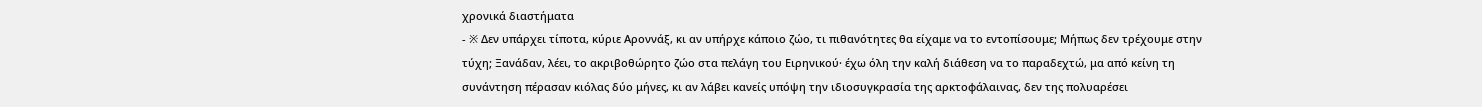χρονικά διαστήματα
- ※ Δεν υπάρχει τίποτα, κύριε Αροννάξ, κι αν υπήρχε κάποιο ζώο, τι πιθανότητες θα είχαμε να το εντοπίσουμε; Μήπως δεν τρέχουμε στην τύχη; Ξανάδαν, λέει, το ακριβοθώρητο ζώο στα πελάγη του Ειρηνικού· έχω όλη την καλή διάθεση να το παραδεχτώ, μα από κείνη τη συνάντηση πέρασαν κιόλας δύο μήνες, κι αν λάβει κανείς υπόψη την ιδιοσυγκρασία της αρκτοφάλαινας, δεν της πολυαρέσει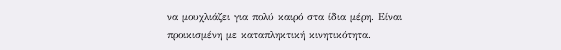να μουχλιάζει για πολύ καιρό στα ίδια μέρη. Είναι προικισμένη με καταπληκτική κινητικότητα.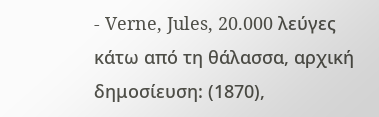- Verne, Jules, 20.000 λεύγες κάτω από τη θάλασσα, αρχική δημοσίευση: (1870),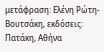μετάφραση: Ελένη Ρώτη-Βουτσάκη, εκδόσεις: Πατάκη, Αθήνα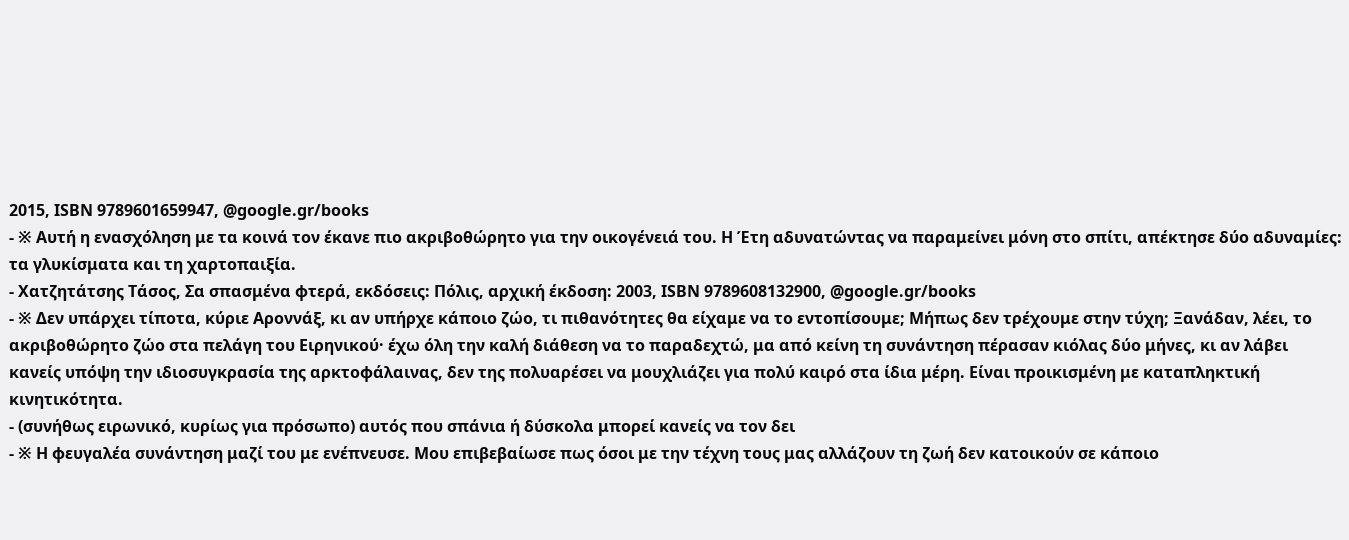2015, ISBN 9789601659947, @google.gr/books
- ※ Αυτή η ενασχόληση με τα κοινά τον έκανε πιο ακριβοθώρητο για την οικογένειά του. Η Έτη αδυνατώντας να παραμείνει μόνη στο σπίτι, απέκτησε δύο αδυναμίες: τα γλυκίσματα και τη χαρτοπαιξία.
- Χατζητάτσης Τάσος, Σα σπασμένα φτερά, εκδόσεις: Πόλις, αρχική έκδοση: 2003, ISBN 9789608132900, @google.gr/books
- ※ Δεν υπάρχει τίποτα, κύριε Αροννάξ, κι αν υπήρχε κάποιο ζώο, τι πιθανότητες θα είχαμε να το εντοπίσουμε; Μήπως δεν τρέχουμε στην τύχη; Ξανάδαν, λέει, το ακριβοθώρητο ζώο στα πελάγη του Ειρηνικού· έχω όλη την καλή διάθεση να το παραδεχτώ, μα από κείνη τη συνάντηση πέρασαν κιόλας δύο μήνες, κι αν λάβει κανείς υπόψη την ιδιοσυγκρασία της αρκτοφάλαινας, δεν της πολυαρέσει να μουχλιάζει για πολύ καιρό στα ίδια μέρη. Είναι προικισμένη με καταπληκτική κινητικότητα.
- (συνήθως ειρωνικό, κυρίως για πρόσωπο) αυτός που σπάνια ή δύσκολα μπορεί κανείς να τον δει
- ※ Η φευγαλέα συνάντηση μαζί του με ενέπνευσε. Μου επιβεβαίωσε πως όσοι με την τέχνη τους μας αλλάζουν τη ζωή δεν κατοικούν σε κάποιο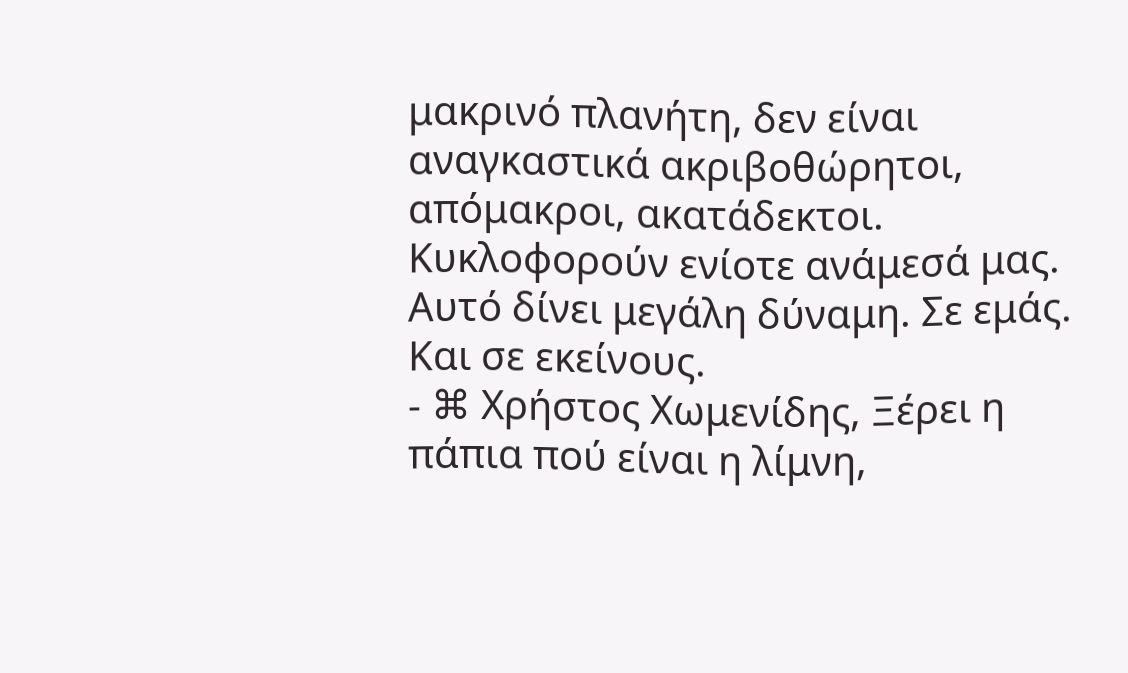μακρινό πλανήτη, δεν είναι αναγκαστικά ακριβοθώρητοι, απόμακροι, ακατάδεκτοι. Κυκλοφορούν ενίοτε ανάμεσά μας. Αυτό δίνει μεγάλη δύναμη. Σε εμάς. Και σε εκείνους.
- ⌘ Χρήστος Χωμενίδης, Ξέρει η πάπια πού είναι η λίμνη,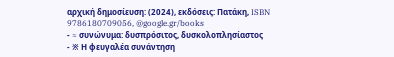αρχική δημοσίευση: (2024), εκδόσεις: Πατάκη, ISBN 9786180709056, @google.gr/books
- ≈ συνώνυμα: δυσπρόσιτος, δυσκολοπλησίαστος
- ※ Η φευγαλέα συνάντηση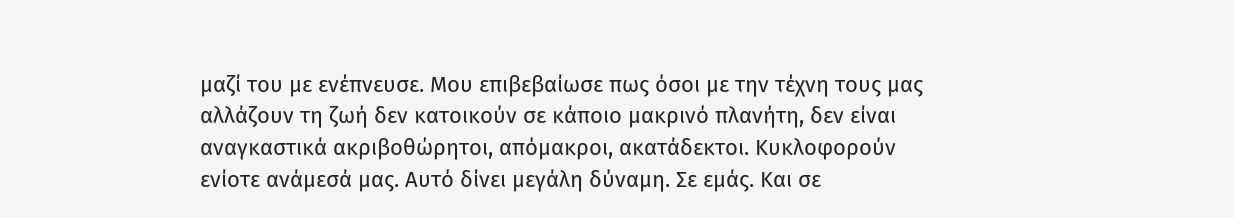μαζί του με ενέπνευσε. Μου επιβεβαίωσε πως όσοι με την τέχνη τους μας αλλάζουν τη ζωή δεν κατοικούν σε κάποιο μακρινό πλανήτη, δεν είναι αναγκαστικά ακριβοθώρητοι, απόμακροι, ακατάδεκτοι. Κυκλοφορούν ενίοτε ανάμεσά μας. Αυτό δίνει μεγάλη δύναμη. Σε εμάς. Και σε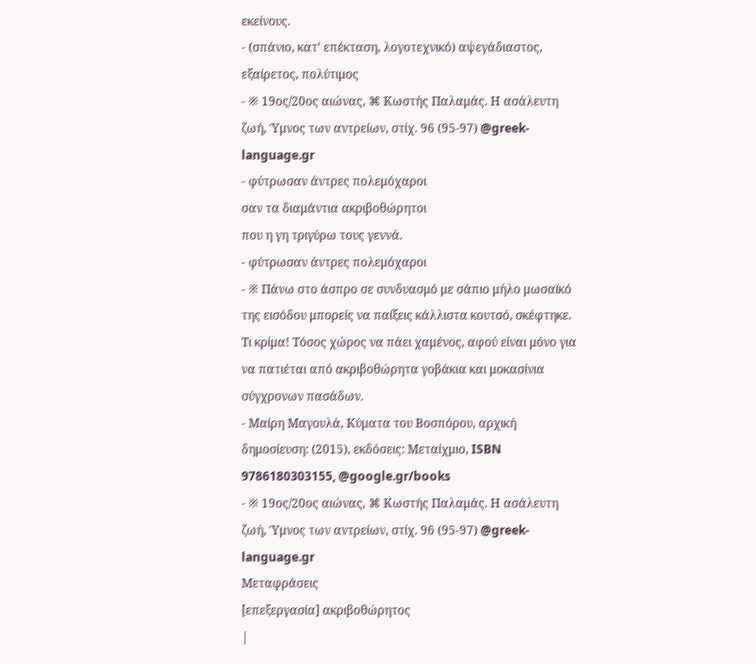εκείνους.
- (σπάνιο, κατ’ επέκταση, λογοτεχνικό) αψεγάδιαστος, εξαίρετος, πολύτιμος
- ※ 19ος/20ος αιώνας, ⌘ Κωστής Παλαμάς. Η ασάλευτη ζωή, Ύμνος των αντρείων, στίχ. 96 (95-97) @greek-language.gr
- φύτρωσαν άντρες πολεμόχαροι
σαν τα διαμάντια ακριβοθώρητοι
που η γη τριγύρω τους γεννά.
- φύτρωσαν άντρες πολεμόχαροι
- ※ Πάνω στο άσπρο σε συνδυασμό με σάπιο μήλο μωσαϊκό της εισόδου μπορείς να παίξεις κάλλιστα κουτσό, σκέφτηκε. Τι κρίμα! Τόσος χώρος να πάει χαμένος, αφού είναι μόνο για να πατιέται από ακριβοθώρητα γοβάκια και μοκασίνια σύγχρονων πασάδων.
- Μαίρη Μαγουλά, Κύματα του Βοσπόρου, αρχική δημοσίευση: (2015), εκδόσεις: Μεταίχμιο, ISBN 9786180303155, @google.gr/books
- ※ 19ος/20ος αιώνας, ⌘ Κωστής Παλαμάς. Η ασάλευτη ζωή, Ύμνος των αντρείων, στίχ. 96 (95-97) @greek-language.gr
Μεταφράσεις
[επεξεργασία] ακριβοθώρητος
|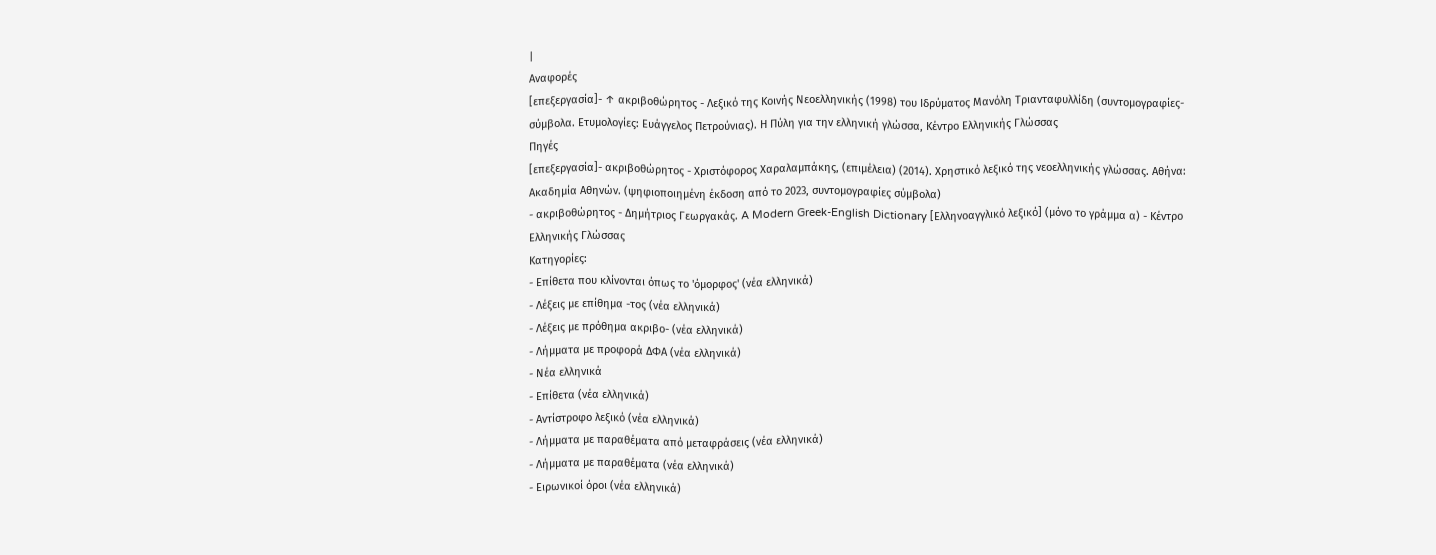|
Αναφορές
[επεξεργασία]- ↑ ακριβοθώρητος - Λεξικό της Κοινής Νεοελληνικής (1998) του Ιδρύματος Μανόλη Τριανταφυλλίδη (συντομογραφίες-σύμβολα. Ετυμολογίες: Ευάγγελος Πετρούνιας). Η Πύλη για την ελληνική γλώσσα, Κέντρο Ελληνικής Γλώσσας
Πηγές
[επεξεργασία]- ακριβοθώρητος - Χριστόφορος Χαραλαμπάκης, (επιμέλεια) (2014). Χρηστικό λεξικό της νεοελληνικής γλώσσας. Αθήνα: Ακαδημία Αθηνών. (ψηφιοποιημένη έκδοση από το 2023, συντομογραφίες σύμβολα)
- ακριβοθώρητος - Δημήτριος Γεωργακάς. A Modern Greek-English Dictionary [Ελληνοαγγλικό λεξικό] (μόνο το γράμμα α) - Κέντρο Ελληνικής Γλώσσας
Κατηγορίες:
- Επίθετα που κλίνονται όπως το 'όμορφος' (νέα ελληνικά)
- Λέξεις με επίθημα -τος (νέα ελληνικά)
- Λέξεις με πρόθημα ακριβο- (νέα ελληνικά)
- Λήμματα με προφορά ΔΦΑ (νέα ελληνικά)
- Νέα ελληνικά
- Επίθετα (νέα ελληνικά)
- Αντίστροφο λεξικό (νέα ελληνικά)
- Λήμματα με παραθέματα από μεταφράσεις (νέα ελληνικά)
- Λήμματα με παραθέματα (νέα ελληνικά)
- Ειρωνικοί όροι (νέα ελληνικά)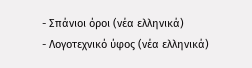- Σπάνιοι όροι (νέα ελληνικά)
- Λογοτεχνικό ύφος (νέα ελληνικά)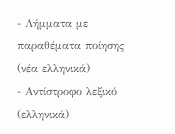- Λήμματα με παραθέματα ποίησης (νέα ελληνικά)
- Αντίστροφο λεξικό (ελληνικά)